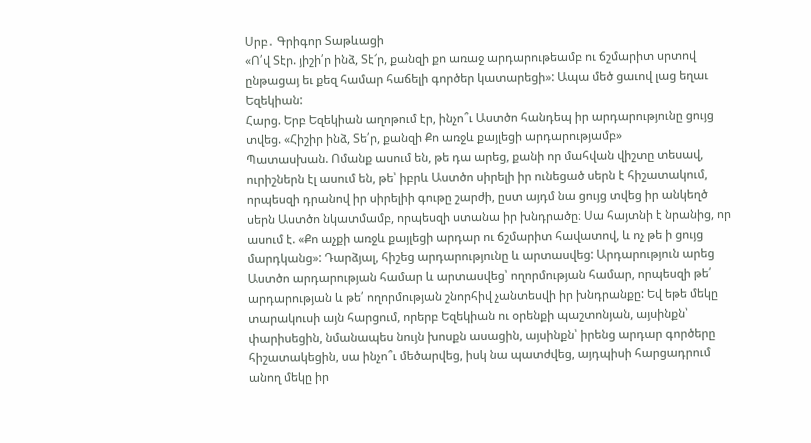Սրբ․ Գրիգոր Տաթևացի
«Ո՛վ Տէր. յիշի՛ր ինձ, Տէ՜ր, քանզի քո առաջ արդարութեամբ ու ճշմարիտ սրտով ընթացայ եւ քեզ համար հաճելի գործեր կատարեցի»: Ապա մեծ ցաւով լաց եղաւ Եզեկիան:
Հարց. Երբ Եզեկիան աղոթում էր, ինչո՞ւ Աստծո հանդեպ իր արդարությունը ցույց տվեց. «Հիշիր ինձ, Տե՛ր, քանզի Քո առջև քայլեցի արդարությամբ»
Պատասխան. Ոմանք ասում են, թե դա արեց, քանի որ մահվան վիշտը տեսավ, ուրիշներն էլ ասում են, թե՝ իբրև Աստծո սիրելի իր ունեցած սերն է հիշատակում, որպեսզի դրանով իր սիրելիի գութը շարժի, ըստ այդմ նա ցույց տվեց իր անկեղծ սերն Աստծո նկատմամբ, որպեսզի ստանա իր խնդրածը։ Սա հայտնի է նրանից, որ ասում է. «Քո աչքի առջև քայլեցի արդար ու ճշմարիտ հավատով, և ոչ թե ի ցույց մարդկանց»: Դարձյալ, հիշեց արդարությունը և արտասվեց: Արդարություն արեց Աստծո արդարության համար և արտասվեց՝ ողորմության համար, որպեսզի թե՛ արդարության և թե՛ ողորմության շնորհիվ չանտեսվի իր խնդրանքը: Եվ եթե մեկը տարակուսի այն հարցում, որերբ Եզեկիան ու օրենքի պաշտոնյան, այսինքն՝ փարիսեցին, նմանապես նույն խոսքն ասացին, այսինքն՝ իրենց արդար գործերը հիշատակեցին, սա ինչո՞ւ մեծարվեց, իսկ նա պատժվեց, այդպիսի հարցադրում անող մեկը իր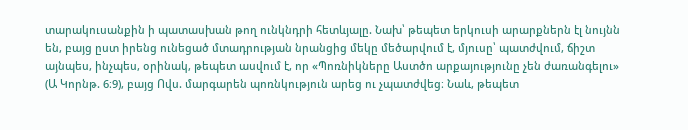տարակուսանքին ի պատասխան թող ունկնդրի հետևյալը. Նախ՝ թեպետ երկուսի արարքներն էլ նույնն են, բայց ըստ իրենց ունեցած մտադրության նրանցից մեկը մեծարվում է, մյուսը՝ պատժվում, ճիշտ այնպես, ինչպես, օրինակ, թեպետ ասվում է, որ «Պոռնիկները Աստծո արքայությունը չեն ժառանգելու» (Ա Կորնթ. 6։9), բայց Ովս. մարգարեն պոռնկություն արեց ու չպատժվեց։ Նաև, թեպետ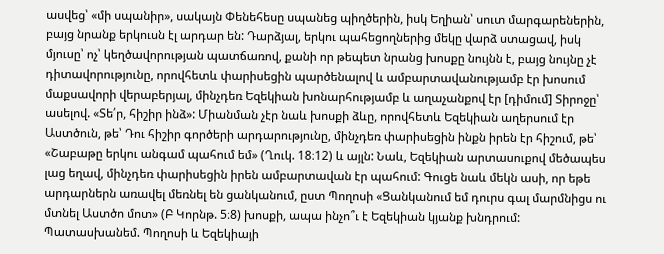ասվեց՝ «մի սպանիր», սակայն Փենեհեսը սպանեց պիղծերին, իսկ Եղիան՝ սուտ մարգարեներին, բայց նրանք երկուսն էլ արդար են: Դարձյալ, երկու պահեցողներից մեկը վարձ ստացավ, իսկ մյուսը՝ ոչ՝ կեղծավորության պատճառով, քանի որ թեպետ նրանց խոսքը նույնն է, բայց նույնը չէ դիտավորությունը, որովհետև փարիսեցին պարծենալով և ամբարտավանությամբ էր խոսում մաքսավորի վերաբերյալ, մինչդեռ Եզեկիան խոնարհությամբ և աղաչանքով էր [դիմում] Տիրոջը՝ ասելով. «Տե՛ր, հիշիր ինձ»: Միանման չէր նաև խոսքի ձևը, որովհետև Եզեկիան աղերսում էր Աստծուն, թե՝ Դու հիշիր գործերի արդարությունը, մինչդեռ փարիսեցին ինքն իրեն էր հիշում, թե՝ «Շաբաթը երկու անգամ պահում եմ» (Ղուկ. 18։12) և այլն: Նաև, Եզեկիան արտասուքով մեծապես լաց եղավ, մինչդեռ փարիսեցին իրեն ամբարտավան էր պահում: Գուցե նաև մեկն ասի, որ եթե արդարներն առավել մեռնել են ցանկանում, ըստ Պողոսի «Ցանկանում եմ դուրս գալ մարմնիցս ու մտնել Աստծո մոտ» (Բ Կորնթ. 5։8) խոսքի, ապա ինչո՞ւ է Եզեկիան կյանք խնդրում: Պատասխանեմ. Պողոսի և Եզեկիայի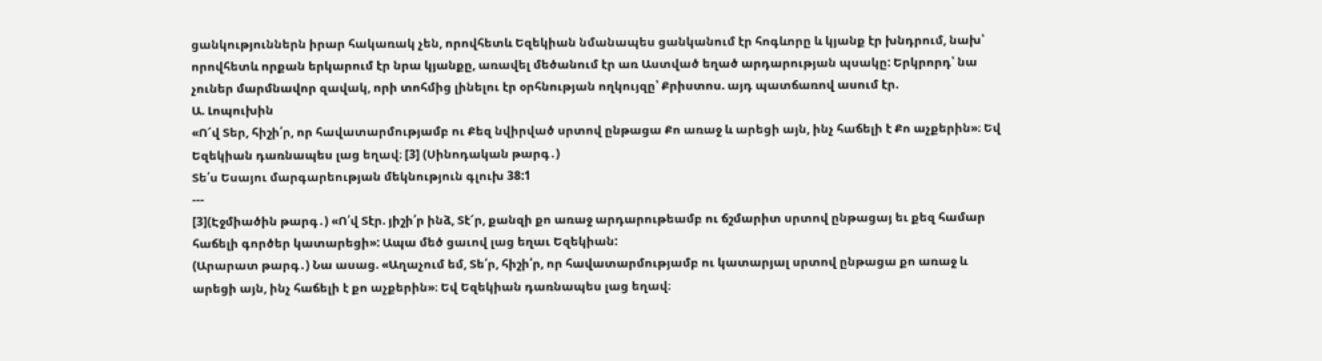ցանկություններն իրար հակառակ չեն, որովհետև Եզեկիան նմանապես ցանկանում էր հոգևորը և կյանք էր խնդրում, նախ՝ որովհետև որքան երկարում էր նրա կյանքը, առավել մեծանում էր առ Աստված եղած արդարության պսակը: Երկրորդ՝ նա չուներ մարմնավոր զավակ, որի տոհմից լինելու էր օրհնության ողկույզը՝ Քրիստոս. այդ պատճառով ասում էր.
Ա. Լոպուխին
«Ո՜վ Տեր, հիշի՛ր, որ հավատարմությամբ ու Քեզ նվիրված սրտով ընթացա Քո առաջ և արեցի այն, ինչ հաճելի է Քո աչքերին»։ Եվ Եզեկիան դառնապես լաց եղավ։ [3] (Սինոդական թարգ․)
Տե՛ս Եսայու մարգարեության մեկնություն գլուխ 38:1
---
[3](Էջմիածին թարգ․) «Ո՛վ Տէր. յիշի՛ր ինձ, Տէ՜ր, քանզի քո առաջ արդարութեամբ ու ճշմարիտ սրտով ընթացայ եւ քեզ համար հաճելի գործեր կատարեցի»: Ապա մեծ ցաւով լաց եղաւ Եզեկիան:
(Արարատ թարգ․) Նա ասաց. «Աղաչում եմ, Տե՛ր, հիշի՛ր, որ հավատարմությամբ ու կատարյալ սրտով ընթացա քո առաջ և արեցի այն, ինչ հաճելի է քո աչքերին»։ Եվ Եզեկիան դառնապես լաց եղավ։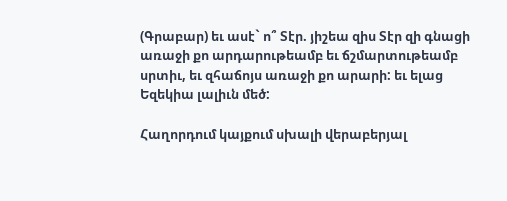(Գրաբար) եւ ասէ` ո՞ Տէր. յիշեա զիս Տէր զի գնացի առաջի քո արդարութեամբ եւ ճշմարտութեամբ սրտիւ, եւ զհաճոյս առաջի քո արարի: եւ ելաց Եզեկիա լալիւն մեծ:

Հաղորդում կայքում սխալի վերաբերյալ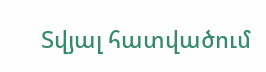Տվյալ հատվածում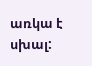առկա է սխալ: